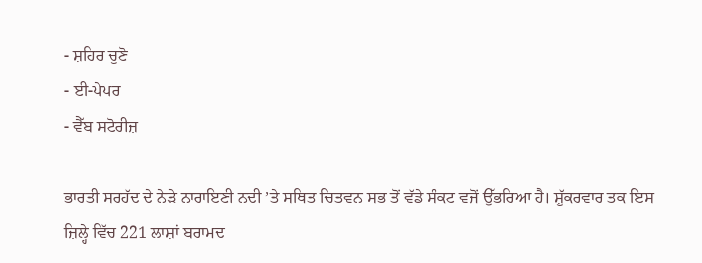- ਸ਼ਹਿਰ ਚੁਣੋ
- ਈ-ਪੇਪਰ
- ਵੈੱਬ ਸਟੋਰੀਜ਼

ਭਾਰਤੀ ਸਰਹੱਦ ਦੇ ਨੇੜੇ ਨਾਰਾਇਣੀ ਨਦੀ ’ਤੇ ਸਥਿਤ ਚਿਤਵਨ ਸਭ ਤੋਂ ਵੱਡੇ ਸੰਕਟ ਵਜੋਂ ਉੱਭਰਿਆ ਹੈ। ਸ਼ੁੱਕਰਵਾਰ ਤਕ ਇਸ ਜ਼ਿਲ੍ਹੇ ਵਿੱਚ 221 ਲਾਸ਼ਾਂ ਬਰਾਮਦ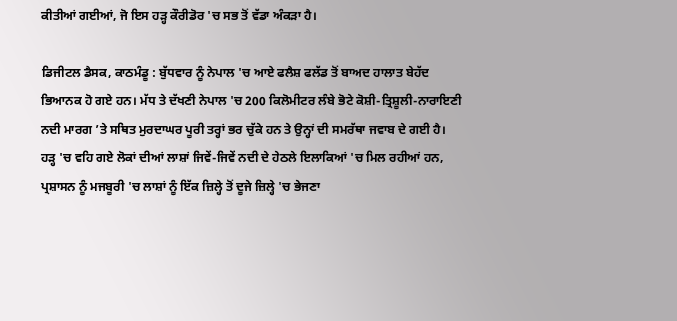ਕੀਤੀਆਂ ਗਈਆਂ, ਜੋ ਇਸ ਹੜ੍ਹ ਕੌਰੀਡੋਰ 'ਚ ਸਭ ਤੋਂ ਵੱਡਾ ਅੰਕੜਾ ਹੈ।

ਡਿਜੀਟਲ ਡੈਸਕ, ਕਾਠਮੰਡੂ : ਬੁੱਧਵਾਰ ਨੂੰ ਨੇਪਾਲ 'ਚ ਆਏ ਫਲੈਸ਼ ਫਲੱਡ ਤੋਂ ਬਾਅਦ ਹਾਲਾਤ ਬੇਹੱਦ ਭਿਆਨਕ ਹੋ ਗਏ ਹਨ। ਮੱਧ ਤੇ ਦੱਖਣੀ ਨੇਪਾਲ 'ਚ 200 ਕਿਲੋਮੀਟਰ ਲੰਬੇ ਭੋਟੇ ਕੋਸ਼ੀ-ਤ੍ਰਿਸ਼ੂਲੀ-ਨਾਰਾਇਣੀ ਨਦੀ ਮਾਰਗ ’ਤੇ ਸਥਿਤ ਮੁਰਦਾਘਰ ਪੂਰੀ ਤਰ੍ਹਾਂ ਭਰ ਚੁੱਕੇ ਹਨ ਤੇ ਉਨ੍ਹਾਂ ਦੀ ਸਮਰੱਥਾ ਜਵਾਬ ਦੇ ਗਈ ਹੈ।
ਹੜ੍ਹ 'ਚ ਵਹਿ ਗਏ ਲੋਕਾਂ ਦੀਆਂ ਲਾਸ਼ਾਂ ਜਿਵੇਂ-ਜਿਵੇਂ ਨਦੀ ਦੇ ਹੇਠਲੇ ਇਲਾਕਿਆਂ 'ਚ ਮਿਲ ਰਹੀਆਂ ਹਨ, ਪ੍ਰਸ਼ਾਸਨ ਨੂੰ ਮਜਬੂਰੀ 'ਚ ਲਾਸ਼ਾਂ ਨੂੰ ਇੱਕ ਜ਼ਿਲ੍ਹੇ ਤੋਂ ਦੂਜੇ ਜ਼ਿਲ੍ਹੇ 'ਚ ਭੇਜਣਾ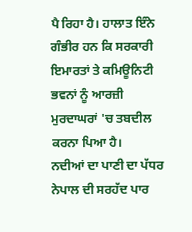ਪੈ ਰਿਹਾ ਹੈ। ਹਾਲਾਤ ਇੰਨੇ ਗੰਭੀਰ ਹਨ ਕਿ ਸਰਕਾਰੀ ਇਮਾਰਤਾਂ ਤੇ ਕਮਿਊਨਿਟੀ ਭਵਨਾਂ ਨੂੰ ਆਰਜ਼ੀ ਮੁਰਦਾਘਰਾਂ 'ਚ ਤਬਦੀਲ ਕਰਨਾ ਪਿਆ ਹੈ।
ਨਦੀਆਂ ਦਾ ਪਾਣੀ ਦਾ ਪੱਧਰ ਨੇਪਾਲ ਦੀ ਸਰਹੱਦ ਪਾਰ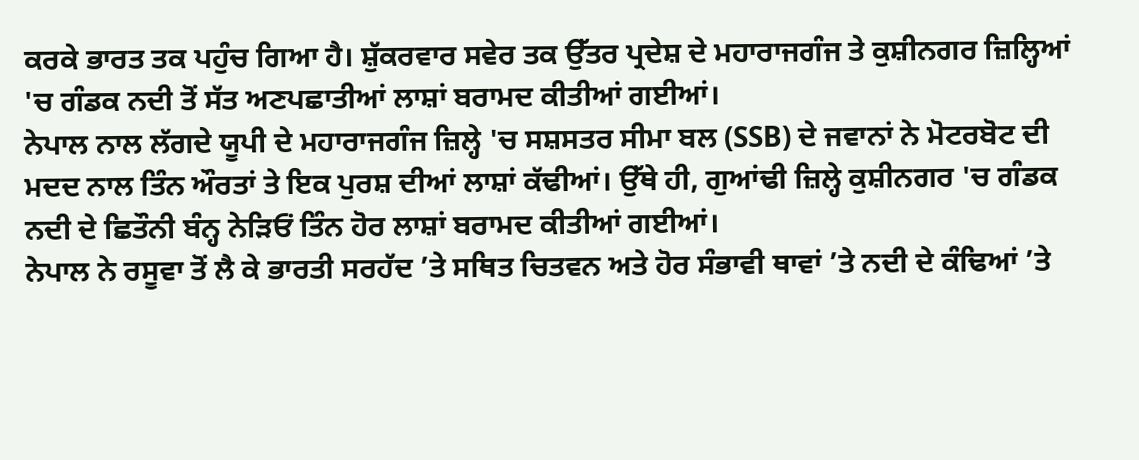ਕਰਕੇ ਭਾਰਤ ਤਕ ਪਹੁੰਚ ਗਿਆ ਹੈ। ਸ਼ੁੱਕਰਵਾਰ ਸਵੇਰ ਤਕ ਉੱਤਰ ਪ੍ਰਦੇਸ਼ ਦੇ ਮਹਾਰਾਜਗੰਜ ਤੇ ਕੁਸ਼ੀਨਗਰ ਜ਼ਿਲ੍ਹਿਆਂ 'ਚ ਗੰਡਕ ਨਦੀ ਤੋਂ ਸੱਤ ਅਣਪਛਾਤੀਆਂ ਲਾਸ਼ਾਂ ਬਰਾਮਦ ਕੀਤੀਆਂ ਗਈਆਂ।
ਨੇਪਾਲ ਨਾਲ ਲੱਗਦੇ ਯੂਪੀ ਦੇ ਮਹਾਰਾਜਗੰਜ ਜ਼ਿਲ੍ਹੇ 'ਚ ਸਸ਼ਸਤਰ ਸੀਮਾ ਬਲ (SSB) ਦੇ ਜਵਾਨਾਂ ਨੇ ਮੋਟਰਬੋਟ ਦੀ ਮਦਦ ਨਾਲ ਤਿੰਨ ਔਰਤਾਂ ਤੇ ਇਕ ਪੁਰਸ਼ ਦੀਆਂ ਲਾਸ਼ਾਂ ਕੱਢੀਆਂ। ਉੱਥੇ ਹੀ, ਗੁਆਂਢੀ ਜ਼ਿਲ੍ਹੇ ਕੁਸ਼ੀਨਗਰ 'ਚ ਗੰਡਕ ਨਦੀ ਦੇ ਛਿਤੌਨੀ ਬੰਨ੍ਹ ਨੇੜਿਓਂ ਤਿੰਨ ਹੋਰ ਲਾਸ਼ਾਂ ਬਰਾਮਦ ਕੀਤੀਆਂ ਗਈਆਂ।
ਨੇਪਾਲ ਨੇ ਰਸੂਵਾ ਤੋਂ ਲੈ ਕੇ ਭਾਰਤੀ ਸਰਹੱਦ ’ਤੇ ਸਥਿਤ ਚਿਤਵਨ ਅਤੇ ਹੋਰ ਸੰਭਾਵੀ ਥਾਵਾਂ ’ਤੇ ਨਦੀ ਦੇ ਕੰਢਿਆਂ ’ਤੇ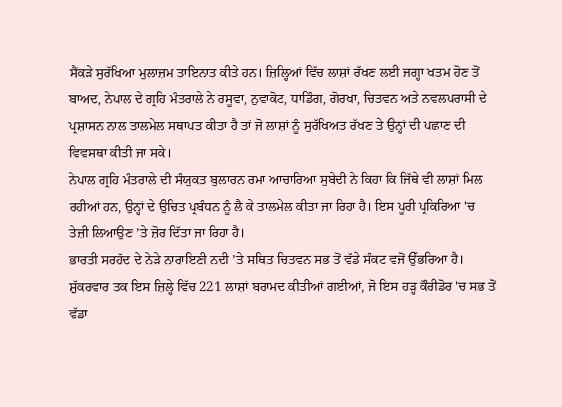ਸੈਂਕੜੇ ਸੁਰੱਖਿਆ ਮੁਲਾਜ਼ਮ ਤਾਇਨਾਤ ਕੀਤੇ ਹਨ। ਜ਼ਿਲ੍ਹਿਆਂ ਵਿੱਚ ਲਾਸ਼ਾਂ ਰੱਖਣ ਲਈ ਜਗ੍ਹਾ ਖਤਮ ਹੋਣ ਤੋਂ ਬਾਅਦ, ਨੇਪਾਲ ਦੇ ਗ੍ਰਹਿ ਮੰਤਰਾਲੇ ਨੇ ਰਸੂਵਾ, ਨੁਵਾਕੋਟ, ਧਾਡਿੰਗ, ਗੋਰਖਾ, ਚਿਤਵਨ ਅਤੇ ਨਵਲਪਰਾਸੀ ਦੇ ਪ੍ਰਸ਼ਾਸਨ ਨਾਲ ਤਾਲਮੇਲ ਸਥਾਪਤ ਕੀਤਾ ਹੈ ਤਾਂ ਜੋ ਲਾਸ਼ਾਂ ਨੂੰ ਸੁਰੱਖਿਅਤ ਰੱਖਣ ਤੇ ਉਨ੍ਹਾਂ ਦੀ ਪਛਾਣ ਦੀ ਵਿਵਸਥਾ ਕੀਤੀ ਜਾ ਸਕੇ।
ਨੇਪਾਲ ਗ੍ਰਹਿ ਮੰਤਰਾਲੇ ਦੀ ਸੰਯੁਕਤ ਬੁਲਾਰਨ ਰਮਾ ਆਚਾਰਿਆ ਸੁਬੇਦੀ ਨੇ ਕਿਹਾ ਕਿ ਜਿੱਥੇ ਵੀ ਲਾਸ਼ਾਂ ਮਿਲ ਰਹੀਆਂ ਹਨ, ਉਨ੍ਹਾਂ ਦੇ ਉਚਿਤ ਪ੍ਰਬੰਧਨ ਨੂੰ ਲੈ ਕੇ ਤਾਲਮੇਲ ਕੀਤਾ ਜਾ ਰਿਹਾ ਹੈ। ਇਸ ਪੂਰੀ ਪ੍ਰਕਿਰਿਆ 'ਚ ਤੇਜ਼ੀ ਲਿਆਉਣ ’ਤੇ ਜ਼ੋਰ ਦਿੱਤਾ ਜਾ ਰਿਹਾ ਹੈ।
ਭਾਰਤੀ ਸਰਹੱਦ ਦੇ ਨੇੜੇ ਨਾਰਾਇਣੀ ਨਦੀ ’ਤੇ ਸਥਿਤ ਚਿਤਵਨ ਸਭ ਤੋਂ ਵੱਡੇ ਸੰਕਟ ਵਜੋਂ ਉੱਭਰਿਆ ਹੈ। ਸ਼ੁੱਕਰਵਾਰ ਤਕ ਇਸ ਜ਼ਿਲ੍ਹੇ ਵਿੱਚ 221 ਲਾਸ਼ਾਂ ਬਰਾਮਦ ਕੀਤੀਆਂ ਗਈਆਂ, ਜੋ ਇਸ ਹੜ੍ਹ ਕੌਰੀਡੋਰ 'ਚ ਸਭ ਤੋਂ ਵੱਡਾ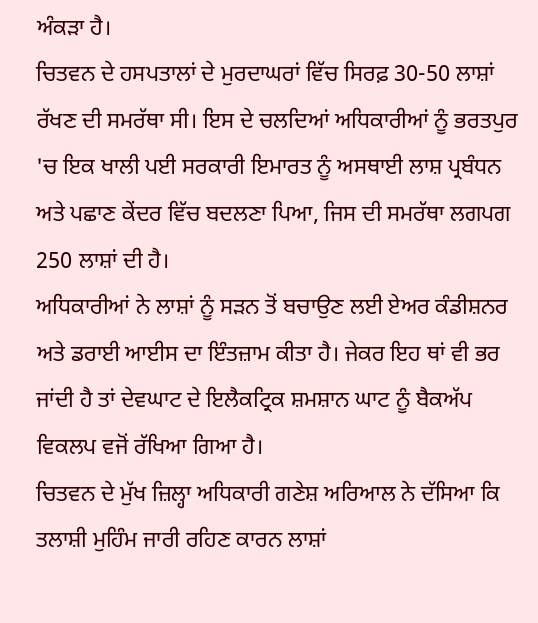ਅੰਕੜਾ ਹੈ।
ਚਿਤਵਨ ਦੇ ਹਸਪਤਾਲਾਂ ਦੇ ਮੁਰਦਾਘਰਾਂ ਵਿੱਚ ਸਿਰਫ਼ 30-50 ਲਾਸ਼ਾਂ ਰੱਖਣ ਦੀ ਸਮਰੱਥਾ ਸੀ। ਇਸ ਦੇ ਚਲਦਿਆਂ ਅਧਿਕਾਰੀਆਂ ਨੂੰ ਭਰਤਪੁਰ 'ਚ ਇਕ ਖਾਲੀ ਪਈ ਸਰਕਾਰੀ ਇਮਾਰਤ ਨੂੰ ਅਸਥਾਈ ਲਾਸ਼ ਪ੍ਰਬੰਧਨ ਅਤੇ ਪਛਾਣ ਕੇਂਦਰ ਵਿੱਚ ਬਦਲਣਾ ਪਿਆ, ਜਿਸ ਦੀ ਸਮਰੱਥਾ ਲਗਪਗ 250 ਲਾਸ਼ਾਂ ਦੀ ਹੈ।
ਅਧਿਕਾਰੀਆਂ ਨੇ ਲਾਸ਼ਾਂ ਨੂੰ ਸੜਨ ਤੋਂ ਬਚਾਉਣ ਲਈ ਏਅਰ ਕੰਡੀਸ਼ਨਰ ਅਤੇ ਡਰਾਈ ਆਈਸ ਦਾ ਇੰਤਜ਼ਾਮ ਕੀਤਾ ਹੈ। ਜੇਕਰ ਇਹ ਥਾਂ ਵੀ ਭਰ ਜਾਂਦੀ ਹੈ ਤਾਂ ਦੇਵਘਾਟ ਦੇ ਇਲੈਕਟ੍ਰਿਕ ਸ਼ਮਸ਼ਾਨ ਘਾਟ ਨੂੰ ਬੈਕਅੱਪ ਵਿਕਲਪ ਵਜੋਂ ਰੱਖਿਆ ਗਿਆ ਹੈ।
ਚਿਤਵਨ ਦੇ ਮੁੱਖ ਜ਼ਿਲ੍ਹਾ ਅਧਿਕਾਰੀ ਗਣੇਸ਼ ਅਰਿਆਲ ਨੇ ਦੱਸਿਆ ਕਿ ਤਲਾਸ਼ੀ ਮੁਹਿੰਮ ਜਾਰੀ ਰਹਿਣ ਕਾਰਨ ਲਾਸ਼ਾਂ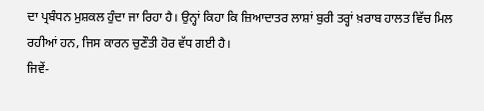ਦਾ ਪ੍ਰਬੰਧਨ ਮੁਸ਼ਕਲ ਹੁੰਦਾ ਜਾ ਰਿਹਾ ਹੈ। ਉਨ੍ਹਾਂ ਕਿਹਾ ਕਿ ਜ਼ਿਆਦਾਤਰ ਲਾਸ਼ਾਂ ਬੁਰੀ ਤਰ੍ਹਾਂ ਖ਼ਰਾਬ ਹਾਲਤ ਵਿੱਚ ਮਿਲ ਰਹੀਆਂ ਹਨ, ਜਿਸ ਕਾਰਨ ਚੁਣੌਤੀ ਹੋਰ ਵੱਧ ਗਈ ਹੈ।
ਜਿਵੇਂ-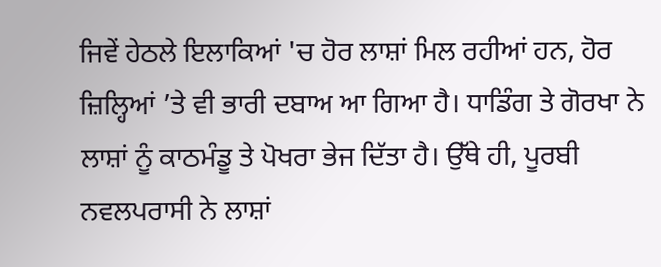ਜਿਵੇਂ ਹੇਠਲੇ ਇਲਾਕਿਆਂ 'ਚ ਹੋਰ ਲਾਸ਼ਾਂ ਮਿਲ ਰਹੀਆਂ ਹਨ, ਹੋਰ ਜ਼ਿਲ੍ਹਿਆਂ ’ਤੇ ਵੀ ਭਾਰੀ ਦਬਾਅ ਆ ਗਿਆ ਹੈ। ਧਾਡਿੰਗ ਤੇ ਗੋਰਖਾ ਨੇ ਲਾਸ਼ਾਂ ਨੂੰ ਕਾਠਮੰਡੂ ਤੇ ਪੋਖਰਾ ਭੇਜ ਦਿੱਤਾ ਹੈ। ਉੱਥੇ ਹੀ, ਪੂਰਬੀ ਨਵਲਪਰਾਸੀ ਨੇ ਲਾਸ਼ਾਂ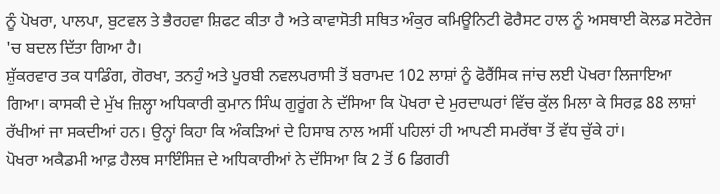ਨੂੰ ਪੋਖਰਾ, ਪਾਲਪਾ, ਬੁਟਵਲ ਤੇ ਭੈਰਹਵਾ ਸ਼ਿਫਟ ਕੀਤਾ ਹੈ ਅਤੇ ਕਾਵਾਸੋਤੀ ਸਥਿਤ ਅੰਕੁਰ ਕਮਿਊਨਿਟੀ ਫੋਰੈਸਟ ਹਾਲ ਨੂੰ ਅਸਥਾਈ ਕੋਲਡ ਸਟੋਰੇਜ 'ਚ ਬਦਲ ਦਿੱਤਾ ਗਿਆ ਹੈ।
ਸ਼ੁੱਕਰਵਾਰ ਤਕ ਧਾਡਿੰਗ, ਗੋਰਖਾ, ਤਨਹੁੰ ਅਤੇ ਪੂਰਬੀ ਨਵਲਪਰਾਸੀ ਤੋਂ ਬਰਾਮਦ 102 ਲਾਸ਼ਾਂ ਨੂੰ ਫੋਰੈਂਸਿਕ ਜਾਂਚ ਲਈ ਪੋਖਰਾ ਲਿਜਾਇਆ ਗਿਆ। ਕਾਸਕੀ ਦੇ ਮੁੱਖ ਜ਼ਿਲ੍ਹਾ ਅਧਿਕਾਰੀ ਕੁਮਾਨ ਸਿੰਘ ਗੁਰੂਂਗ ਨੇ ਦੱਸਿਆ ਕਿ ਪੋਖਰਾ ਦੇ ਮੁਰਦਾਘਰਾਂ ਵਿੱਚ ਕੁੱਲ ਮਿਲਾ ਕੇ ਸਿਰਫ਼ 88 ਲਾਸ਼ਾਂ ਰੱਖੀਆਂ ਜਾ ਸਕਦੀਆਂ ਹਨ। ਉਨ੍ਹਾਂ ਕਿਹਾ ਕਿ ਅੰਕੜਿਆਂ ਦੇ ਹਿਸਾਬ ਨਾਲ ਅਸੀਂ ਪਹਿਲਾਂ ਹੀ ਆਪਣੀ ਸਮਰੱਥਾ ਤੋਂ ਵੱਧ ਚੁੱਕੇ ਹਾਂ।
ਪੋਖਰਾ ਅਕੈਡਮੀ ਆਫ਼ ਹੈਲਥ ਸਾਇੰਸਿਜ਼ ਦੇ ਅਧਿਕਾਰੀਆਂ ਨੇ ਦੱਸਿਆ ਕਿ 2 ਤੋਂ 6 ਡਿਗਰੀ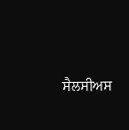ਸੈਲਸੀਅਸ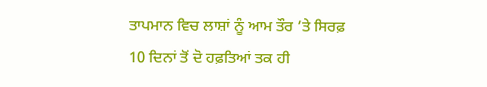ਤਾਪਮਾਨ ਵਿਚ ਲਾਸ਼ਾਂ ਨੂੰ ਆਮ ਤੌਰ ’ਤੇ ਸਿਰਫ਼ 10 ਦਿਨਾਂ ਤੋਂ ਦੋ ਹਫ਼ਤਿਆਂ ਤਕ ਹੀ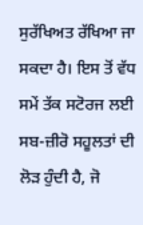ਸੁਰੱਖਿਅਤ ਰੱਖਿਆ ਜਾ ਸਕਦਾ ਹੈ। ਇਸ ਤੋਂ ਵੱਧ ਸਮੇਂ ਤੱਕ ਸਟੋਰਜ ਲਈ ਸਬ-ਜ਼ੀਰੋ ਸਹੂਲਤਾਂ ਦੀ ਲੋੜ ਹੁੰਦੀ ਹੈ, ਜੋ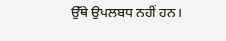ਉੱਥੇ ਉਪਲਬਧ ਨਹੀਂ ਹਨ।